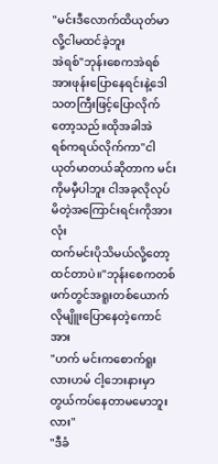"မင်းဒီလောက်ထိယုတ်မာလို့ငါမထင်ခဲ့ဘူး
အဲရစ်"ဘုန်းစေကအဲရစ်အားဖုန်းပြောနေရင်းနဲ့ဒေါသတကြီးဖြင့်ပြောလိုက်တော့သည်။ထိုအခါအဲ
ရစ်ကရယ်လိုက်ကာ"ငါယုတ်မာတယ်ဆိုတာက မင်းကိုမမှီပါဘူး ငါအခုလိုလုပ်မိတဲ့အကြောင်းရင်းကိုအားလုံး
ထက်မင်းပိုသိမယ်လို့တော့ထင်တာပဲ။"ဘုန်းစေကတစ်ဖက်တွင်အရူးတစ်ယောက်လိုမျိူးပြောနေတဲ့ကောင်အား
"ဟက် မင်းကစောက်ရူးလားဟမ် ငါ့ဘေးနားမှာတွယ်ကပ်နေတာမမောဘူးလား"
"ဒီခံ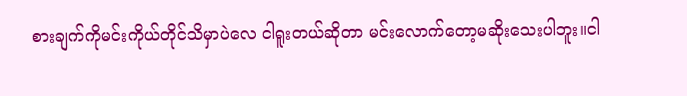စားချက်ကိုမင်းကိုယ်တိုင်သိမှာပဲလေ ငါရူးတယ်ဆိုတာ မင်းလောက်တော့မဆိုးသေးပါဘူး။ငါ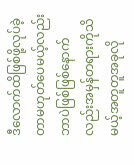ဒီလောက်ထိဖြစ်ဖို့လုပ်ခဲ့တာမဟုတ်ပေမယ့်လည်း ဘာပဲဖြစ်ဖြစ်နောက်လည်းအမှန်တရားကိုသိမယ့်အတူတူအခုလို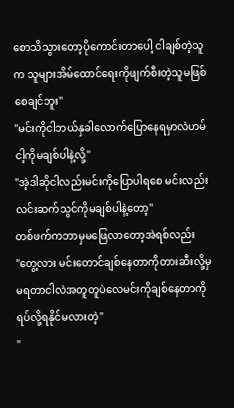စောသိသွားတော့ပိုကောင်းတာပေါ့ ငါချစ်တဲ့သူက သူများအိမ်ထောင်ရေးကိုဖျက်စီးတဲ့သူမဖြစ်စေချင်ဘူး"
"မင်းကိုငါဘယ်နှခါလောက်ပြောနေရမှာလဲဟမ် ငါ့ကိုမချစ်ပါနဲ့လို့"
"အဲ့ဒါဆိုငါလည်းမင်းကိုပြောပါရစေ မင်းလည်းလင်းဆက်သွင်ကိုမချစ်ပါနဲ့တော့"
တစ်ဖက်ကဘာမှမဖြေလာတော့အဲရစ်လည်း
"တွေ့လား မင်းတောင်ချစ်နေတာကိုတားဆီးလို့မှမရတာငါလဲအတူတူပဲလေမင်းကိုချစ်နေတာကိုရပ်လို့ရနိုင်မလားတဲ့"
"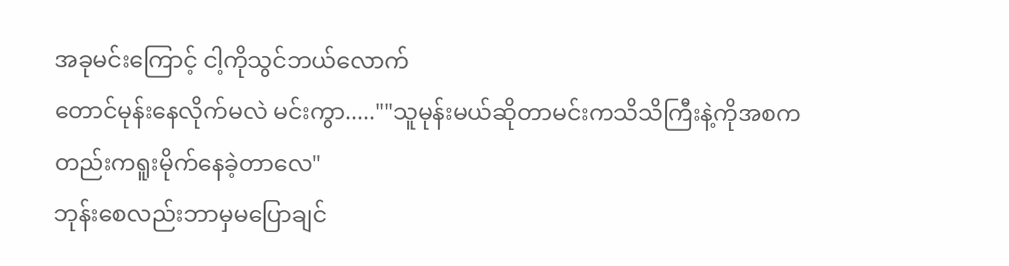အခုမင်းကြောင့် ငါ့ကိုသွင်ဘယ်လောက်
တောင်မုန်းနေလိုက်မလဲ မင်းကွာ.....""သူမုန်းမယ်ဆိုတာမင်းကသိသိကြီးနဲ့ကိုအစကတည်းကရူးမိုက်နေခဲ့တာလေ"
ဘုန်းစေလည်းဘာမှမပြောချင်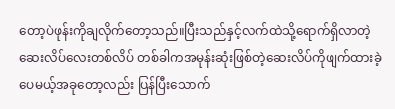တော့ပဲဖုန်းကိုချလိုက်တော့သည်။ပြီးသည်နှင့်လက်ထဲသို့ရောက်ရှိလာတဲ့ဆေးလိပ်လေးတစ်လိပ် တစ်ခါကအမုန်းဆုံးဖြစ်တဲ့ဆေးလိပ်ကိုဖျက်ထားခဲ့ပေမယ့်အခုတော့လည်း ပြန်ပြီးသောက်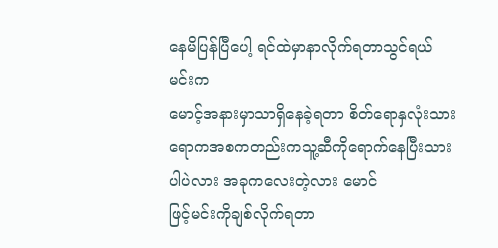နေမိပြန်ပြီပေါ့ ရင်ထဲမှာနာလိုက်ရတာသွင်ရယ် မင်းက
မောင့်အနားမှာသာရှိနေခဲ့ရတာ စိတ်ရောနှလုံးသားရောကအစကတည်းကသူ့ဆီကိုရောက်နေပြီးသားပါပဲလား အခုကလေးတဲ့လား မောင်
ဖြင့်မင်းကိုချစ်လိုက်ရတာ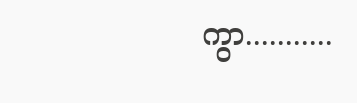ကွာ...........